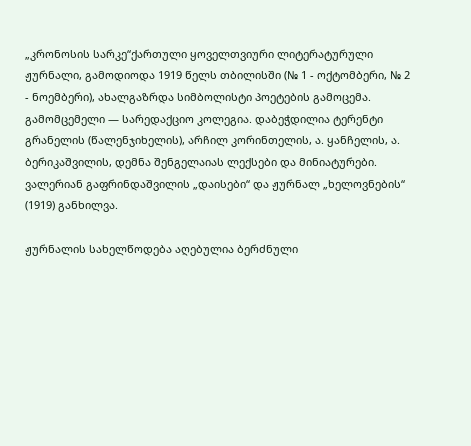„კრონოსის სარკე“ქართული ყოველთვიური ლიტერატურული ჟურნალი, გამოდიოდა 1919 წელს თბილისში (№ 1 - ოქტომბერი, № 2 - ნოემბერი), ახალგაზრდა სიმბოლისტი პოეტების გამოცემა. გამომცემელი — სარედაქციო კოლეგია. დაბეჭდილია ტერენტი გრანელის (წალენჯიხელის), არჩილ კორინთელის, ა. ყანჩელის, ა. ბერიკაშვილის, დემნა შენგელაიას ლექსები და მინიატურები. ვალერიან გაფრინდაშვილის „დაისები“ და ჟურნალ „ხელოვნების“ (1919) განხილვა.

ჟურნალის სახელწოდება აღებულია ბერძნული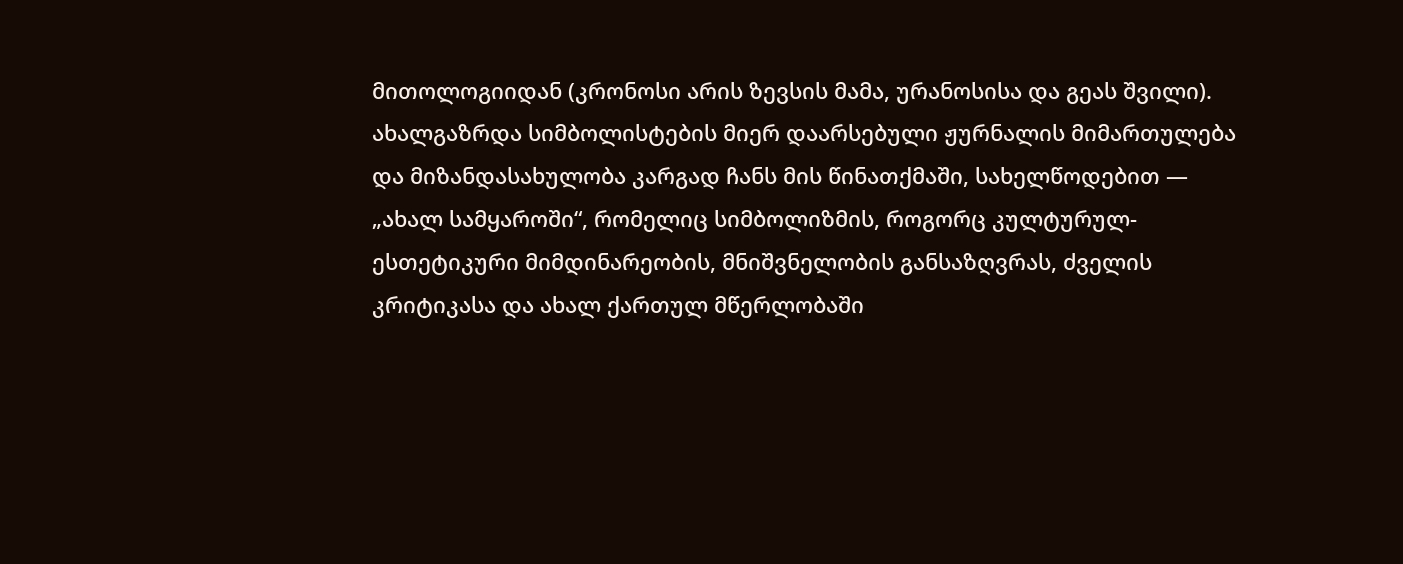მითოლოგიიდან (კრონოსი არის ზევსის მამა, ურანოსისა და გეას შვილი). ახალგაზრდა სიმბოლისტების მიერ დაარსებული ჟურნალის მიმართულება და მიზანდასახულობა კარგად ჩანს მის წინათქმაში, სახელწოდებით — „ახალ სამყაროში“, რომელიც სიმბოლიზმის, როგორც კულტურულ-ესთეტიკური მიმდინარეობის, მნიშვნელობის განსაზღვრას, ძველის კრიტიკასა და ახალ ქართულ მწერლობაში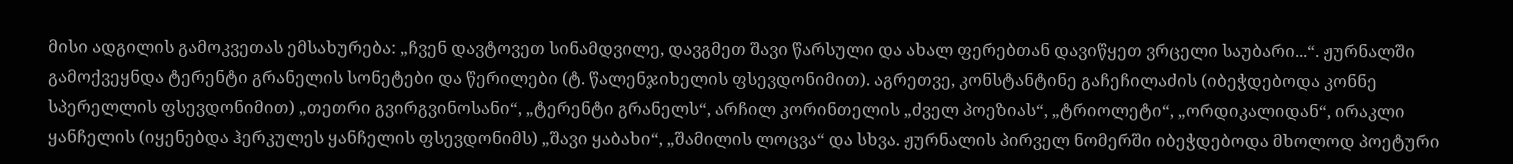მისი ადგილის გამოკვეთას ემსახურება: „ჩვენ დავტოვეთ სინამდვილე, დავგმეთ შავი წარსული და ახალ ფერებთან დავიწყეთ ვრცელი საუბარი...“. ჟურნალში გამოქვეყნდა ტერენტი გრანელის სონეტები და წერილები (ტ. წალენჯიხელის ფსევდონიმით). აგრეთვე, კონსტანტინე გაჩეჩილაძის (იბეჭდებოდა კონნე სპერელლის ფსევდონიმით) „თეთრი გვირგვინოსანი“, „ტერენტი გრანელს“, არჩილ კორინთელის „ძველ პოეზიას“, „ტრიოლეტი“, „ორდიკალიდან“, ირაკლი ყანჩელის (იყენებდა ჰერკულეს ყანჩელის ფსევდონიმს) „შავი ყაბახი“, „შამილის ლოცვა“ და სხვა. ჟურნალის პირველ ნომერში იბეჭდებოდა მხოლოდ პოეტური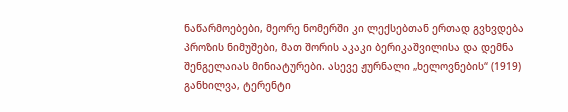ნაწარმოებები, მეორე ნომერში კი ლექსებთან ერთად გვხვდება პროზის ნიმუშები, მათ შორის აკაკი ბერიკაშვილისა და დემნა შენგელაიას მინიატურები. ასევე ჟურნალი „ხელოვნების“ (1919) განხილვა, ტერენტი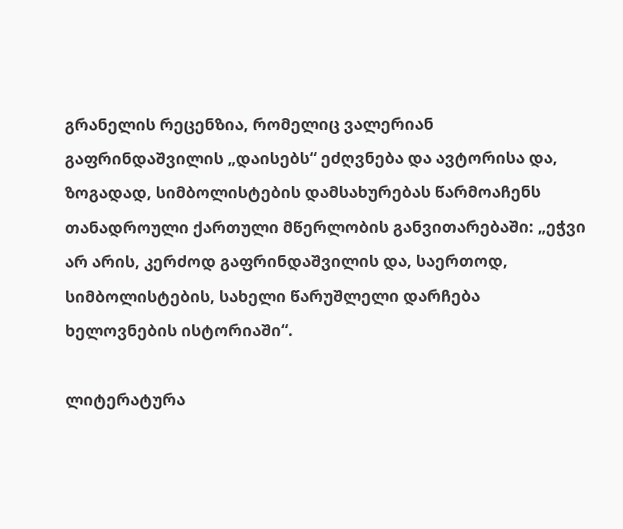გრანელის რეცენზია, რომელიც ვალერიან გაფრინდაშვილის „დაისებს“ ეძღვნება და ავტორისა და, ზოგადად, სიმბოლისტების დამსახურებას წარმოაჩენს თანადროული ქართული მწერლობის განვითარებაში: „ეჭვი არ არის, კერძოდ გაფრინდაშვილის და, საერთოდ, სიმბოლისტების, სახელი წარუშლელი დარჩება ხელოვნების ისტორიაში“.

ლიტერატურა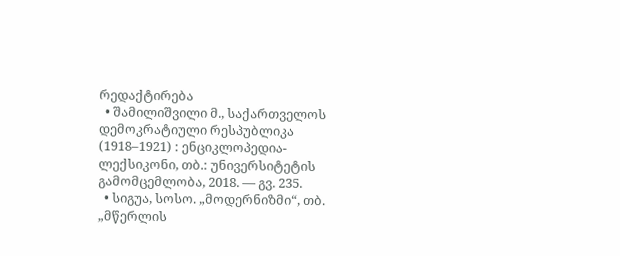რედაქტირება
  • შამილიშვილი მ., საქართველოს დემოკრატიული რესპუბლიკა (1918–1921) : ენციკლოპედია-ლექსიკონი, თბ.: უნივერსიტეტის გამომცემლობა, 2018. — გვ. 235.
  • სიგუა, სოსო. „მოდერნიზმი“, თბ. „მწერლის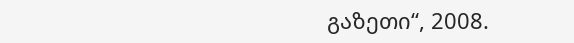გაზეთი“, 2008.